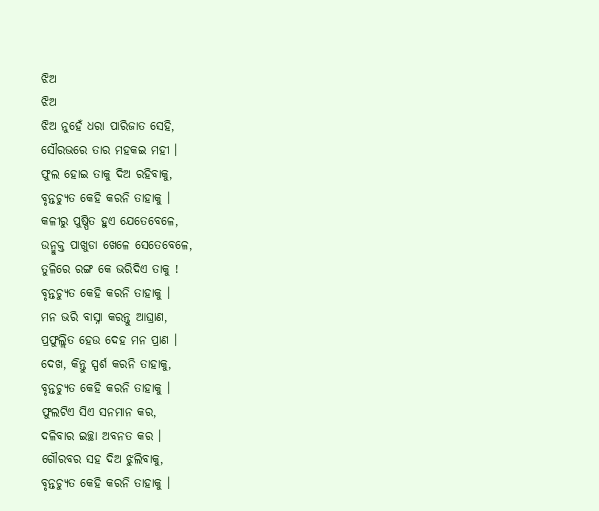ଝିଅ
ଝିଅ
ଝିଅ ନୁହେଁ ଧରା ପାରିଜାତ ସେହି,
ସୌରଭରେ ତାର ମହକଇ ମହୀ ।
ଫୁଲ ହୋଇ ତାକୁ ଦିଅ ରହିବାକୁ,
ବୃନ୍ତଚ୍ୟୁତ କେହି କରନି ତାହାକୁ ।
କଳୀରୁ ପୁଷ୍ପିତ ହୁଏ ଯେତେବେଳେ,
ଉନ୍ମୁକ୍ତ ପାଖୁଡା ଖେଳେ ସେତେବେଳେ,
ତୁଳିରେ ରଙ୍ଗ କେ ଭରିଦିଏ ତାକୁ !
ବୃନ୍ତଚ୍ୟୁତ କେହି କରନି ତାହାକୁ ।
ମନ ଭରି ବାସ୍ନା କରନ୍ତୁ ଆଘ୍ରାଣ,
ପ୍ରଫୁଲ୍ଲିତ ହେଉ ଦେହ ମନ ପ୍ରାଣ ।
ଦେଖ, କିନ୍ତୁ ସ୍ପର୍ଶ କରନି ତାହାକୁ,
ବୃନ୍ତଚ୍ୟୁତ କେହି କରନି ତାହାକୁ ।
ଫୁଲଟିଏ ସିଏ ସନମାନ କର,
ଦଳିବାର ଇଚ୍ଛା ଅବନତ କର ।
ଗୌରବର ସହ ଦିଅ ଝୁଲିବାକୁ,
ବୃନ୍ତଚ୍ୟୁତ କେହି କରନି ତାହାକୁ ।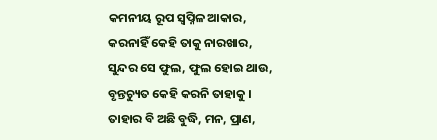କମନୀୟ ରୂପ ସ୍ଵପ୍ନିଳ ଆକାର,
କରନାହିଁ କେହି ତାକୁ ନାରଖାର,
ସୁନ୍ଦର ସେ ଫୁଲ, ଫୁଲ ହୋଇ ଥାଉ,
ବୃନ୍ତଚ୍ୟୁତ କେହି କରନି ତାହାକୁ ।
ତାହାର ବି ଅଛି ବୁଦ୍ଧି, ମନ, ପ୍ରାଣ,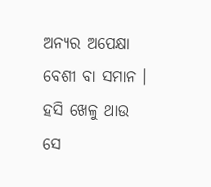ଅନ୍ୟର ଅପେକ୍ଷା ବେଶୀ ବା ସମାନ ।
ହସି ଖେଳୁ ଥାଉ ସେ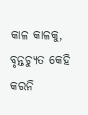କାଳ କାଳକୁ,
ବୃନ୍ତଚ୍ୟୁତ କେହି କରନି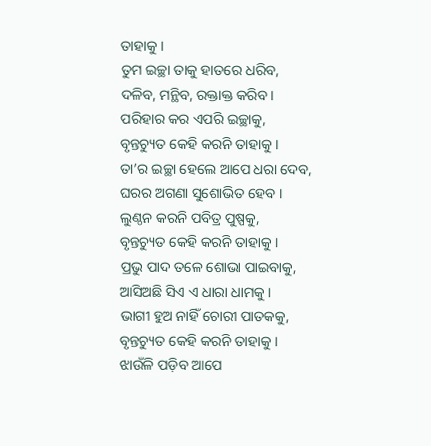ତାହାକୁ ।
ତୁମ ଇଚ୍ଛା ତାକୁ ହାତରେ ଧରିବ,
ଦଳିବ, ମନ୍ଥିବ, ରକ୍ତାକ୍ତ କରିବ ।
ପରିହାର କର ଏପରି ଇଚ୍ଛାକୁ,
ବୃନ୍ତଚ୍ୟୁତ କେହି କରନି ତାହାକୁ ।
ତା’ର ଇଚ୍ଛା ହେଲେ ଆପେ ଧରା ଦେବ,
ଘରର ଅଗଣା ସୁଶୋଭିତ ହେବ ।
ଲୁଣ୍ଠନ କରନି ପବିତ୍ର ପୁଷ୍ପକୁ,
ବୃନ୍ତଚ୍ୟୁତ କେହି କରନି ତାହାକୁ ।
ପ୍ରଭୁ ପାଦ ତଳେ ଶୋଭା ପାଇବାକୁ,
ଆସିଅଛି ସିଏ ଏ ଧାରା ଧାମକୁ ।
ଭାଗୀ ହୁଅ ନାହିଁ ଚୋରୀ ପାତକକୁ,
ବୃନ୍ତଚ୍ୟୁତ କେହି କରନି ତାହାକୁ ।
ଝାଉଁଳି ପଡ଼ିବ ଆପେ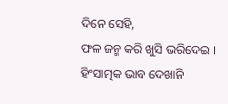ଦିନେ ସେହି,
ଫଳ ଜନ୍ମ କରି ଖୁସି ଭରିଦେଇ ।
ହିଂସାତ୍ମକ ଭାବ ଦେଖାନି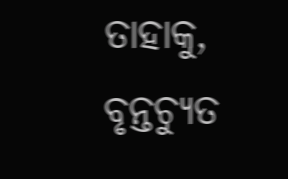ତାହାକୁ,
ବୃନ୍ତଚ୍ୟୁତ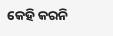କେହି କରନି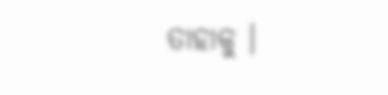ତାହାକୁ ।